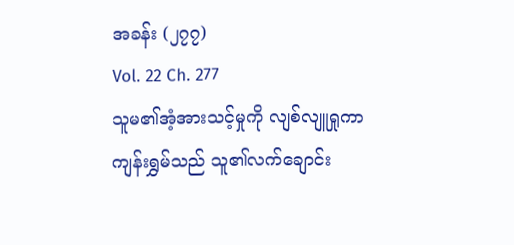အခန်း (၂၇၇)
Vol. 22 Ch. 277
သူမ၏အံ့အားသင့်မှုကို လျစ်လျူရှုကာ ကျန်းရွှမ်သည် သူ၏လက်ချောင်း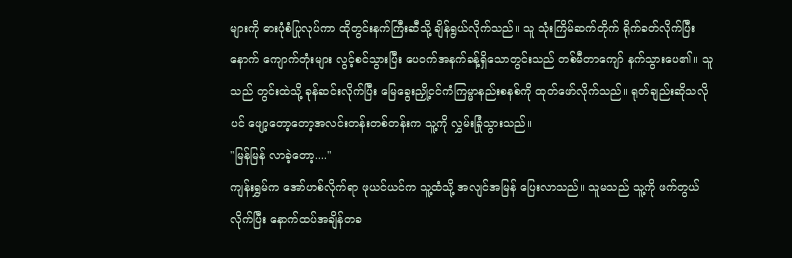များကို ဓားပုံစံပြုလုပ်ကာ ထိုတွင်းနက်ကြီးဆီသို့ ချိန်ရွယ်လိုက်သည်။ သူ သုံးကြိမ်ဆက်တိုက် ရိုက်ခတ်လိုက်ပြီးနောက် ကျောက်တုံးများ လွင့်စင်သွားပြီး ပေဝက်အနက်ခန့်ရှိသောတွင်းသည် တစ်မီတာကျော် နက်သွားပေ၏။ သူသည် တွင်းထဲသို့ ခုန်ဆင်းလိုက်ပြီး မြေခွေးညှို့ငင်ကံကြမ္မာနည်းစနစ်ကို ထုတ်ဖော်လိုက်သည်။ ရုတ်ချည်းဆိုသလိုပင် ဖျော့တော့တော့အလင်းတန်းတစ်တန်းက သူ့ကို လွှမ်းခြုံသွားသည်။
"မြန်မြန် လာခဲ့တော့...."
ကျန်းရွှမ်က အော်ဟစ်လိုက်ရာ ဖုယင်ယင်က သူ့ထံသို့ အလျင်အမြန် ပြေးလာသည်။ သူမသည် သူ့ကို ဖက်တွယ်လိုက်ပြီး နောက်ထပ်အချိန်တခ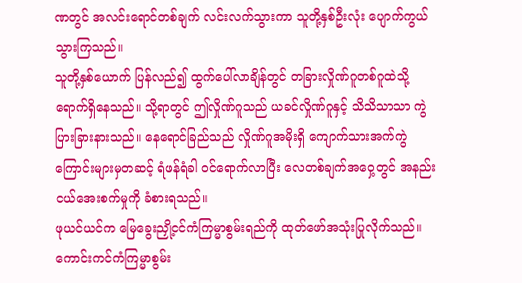ဏတွင် အလင်းရောင်တစ်ချက် လင်းလက်သွားကာ သူတို့နှစ်ဦးလုံး ပျောက်ကွယ်သွားကြသည်။
သူတို့နှစ်ယောက် ပြန်လည်၍ ထွက်ပေါ်လာချိန်တွင် တခြားလှိုဏ်ဂူတစ်ဂူထဲသို့ ရောက်ရှိနေသည်။ သို့ရာတွင် ဤလှိုဏ်ဂူသည် ယခင်လှိုဏ်ဂူနှင့် သိသိသာသာ ကွဲပြားခြားနားသည်။ နေရောင်ခြည်သည် လှိုဏ်ဂူအမိုးရှိ ကျောက်သားအက်ကွဲကြောင်းများမှတဆင့် ရံဖန်ရံခါ ဝင်ရောက်လာပြီး လေတစ်ချက်အဝှေ့တွင် အနည်းငယ်အေးစက်မှုကို ခံစားရသည်။
ဖုယင်ယင်က မြေခွေးညှို့ငင်ကံကြမ္မာစွမ်းရည်ကို ထုတ်ဖော်အသုံးပြုလိုက်သည်။ ကောင်းကင်ကံကြမ္မာစွမ်း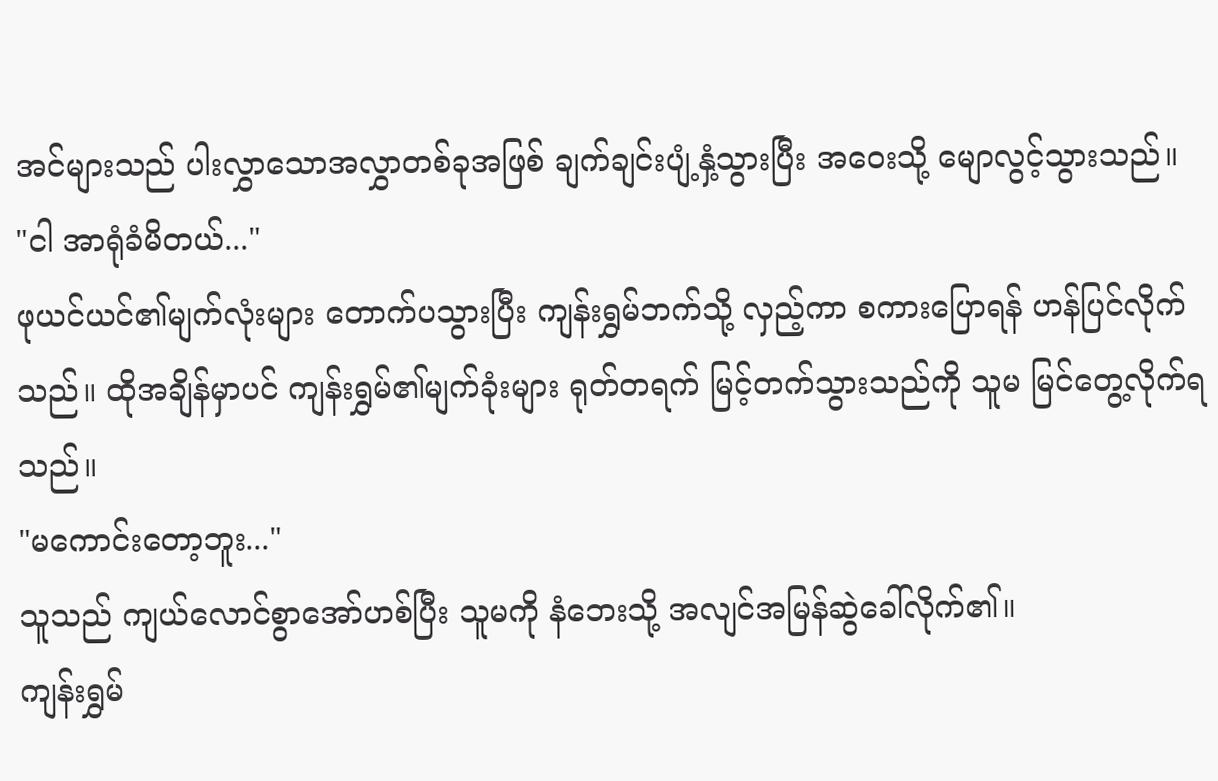အင်များသည် ပါးလွှာသောအလွှာတစ်ခုအဖြစ် ချက်ချင်းပျံ့နှံ့သွားပြီး အဝေးသို့ မျောလွင့်သွားသည်။
"ငါ အာရုံခံမိတယ်..."
ဖုယင်ယင်၏မျက်လုံးများ တောက်ပသွားပြီး ကျန်းရွှမ်ဘက်သို့ လှည့်ကာ စကားပြောရန် ဟန်ပြင်လိုက်သည်။ ထိုအချိန်မှာပင် ကျန်းရွှမ်၏မျက်ခုံးများ ရုတ်တရက် မြင့်တက်သွားသည်ကို သူမ မြင်တွေ့လိုက်ရသည်။
"မကောင်းတော့ဘူး..."
သူသည် ကျယ်လောင်စွာအော်ဟစ်ပြီး သူမကို နံဘေးသို့ အလျင်အမြန်ဆွဲခေါ်လိုက်၏။
ကျန်းရွှမ်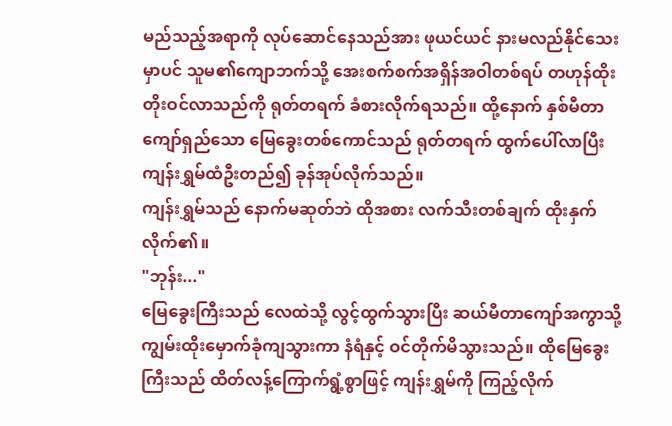မည်သည့်အရာကို လုပ်ဆောင်နေသည်အား ဖုယင်ယင် နားမလည်နိုင်သေးမှာပင် သူမ၏ကျောဘက်သို့ အေးစက်စက်အရှိန်အဝါတစ်ရပ် တဟုန်ထိုးတိုးဝင်လာသည်ကို ရုတ်တရက် ခံစားလိုက်ရသည်။ ထို့နောက် နှစ်မီတာကျော်ရှည်သော မြေခွေးတစ်ကောင်သည် ရုတ်တရက် ထွက်ပေါ်လာပြီး ကျန်းရွှမ်ထံဦးတည်၍ ခုန်အုပ်လိုက်သည်။
ကျန်းရွှမ်သည် နောက်မဆုတ်ဘဲ ထိုအစား လက်သီးတစ်ချက် ထိုးနှက်လိုက်၏။
"ဘုန်း..."
မြေခွေးကြီးသည် လေထဲသို့ လွင့်ထွက်သွားပြီး ဆယ်မီတာကျော်အကွာသို့ ကျွမ်းထိုးမှောက်ခုံကျသွားကာ နံရံနှင့် ဝင်တိုက်မိသွားသည်။ ထိုမြေခွေးကြီးသည် ထိတ်လန့်ကြောက်ရွံ့စွာဖြင့် ကျန်းရွှမ်ကို ကြည့်လိုက်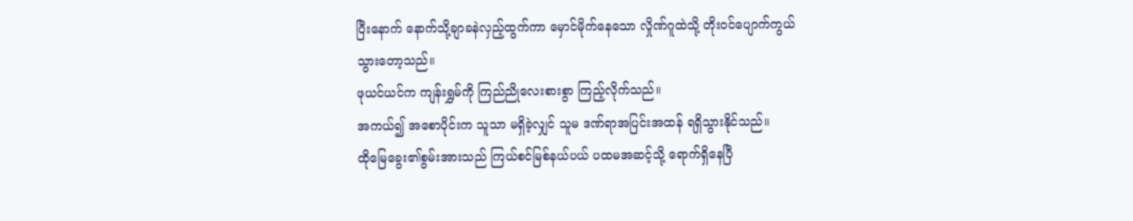ပြီးနောက် နောက်သို့ချာခနဲလှည့်ထွက်ကာ မှောင်မိုက်နေသော လှိုဏ်ဂူထဲသို့ တိုးဝင်ပျောက်ကွယ်သွားတော့သည်။
ဖုယင်ယင်က ကျန်းရွှမ်ကို ကြည်ညိုလေးစားစွာ ကြည့်လိုက်သည်။
အကယ်၍ အစောပိုင်းက သူသာ မရှိခဲ့လျှင် သူမ ဒဏ်ရာအပြင်းအထန် ရရှိသွားနိုင်သည်။
ထိုမြေခွေး၏စွမ်းအားသည် ကြယ်စင်မြစ်နယ်ပယ် ပထမအဆင့်သို့ ရောက်ရှိနေပြီ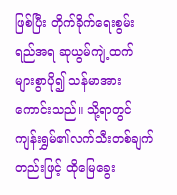ဖြစ်ပြီး တိုက်ခိုက်ရေးစွမ်းရည်အရ ဆုယွမ်ကျဲ့ထက် များစွာပို၍ သန်မာအားကောင်းသည်။ သို့ရာတွင် ကျန်းရွှမ်၏လက်သီးတစ်ချက်တည်းဖြင့် ထိုမြေခွေး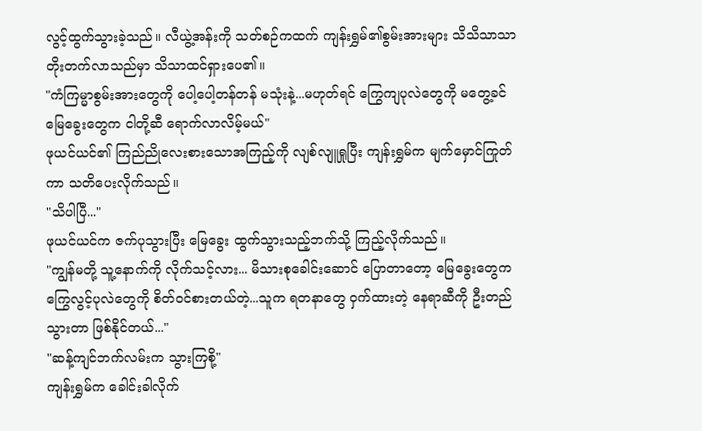လွင့်ထွက်သွားခဲ့သည်။ လီယွဲ့အန်းကို သတ်စဉ်ကထက် ကျန်းရွှမ်၏စွမ်းအားများ သိသိသာသာ တိုးတက်လာသည်မှာ သိသာထင်ရှားပေ၏။
"ကံကြမ္မာစွမ်းအားတွေကို ပေါ့ပေါ့တန်တန် မသုံးနဲ့...မဟုတ်ရင် ကြွေကျပုလဲတွေကို မတွေ့ခင် မြေခွေးတွေက ငါတို့ဆီ ရောက်လာလိမ့်မယ်"
ဖုယင်ယင်၏ ကြည်ညိုလေးစားသောအကြည့်ကို လျစ်လျူရှုပြီး ကျန်းရွှမ်က မျက်မှောင်ကြုတ်ကာ သတိပေးလိုက်သည်။
"သိပါပြီ..."
ဖုယင်ယင်က ဇက်ပုသွားပြီး မြေခွေး ထွက်သွားသည့်ဘက်သို့ ကြည့်လိုက်သည်။
"ကျွန်မတို့ သူ့နောက်ကို လိုက်သင့်လား... မိသားစုခေါင်းဆောင် ပြောတာတော့ မြေခွေးတွေက ကြွေလွင့်ပုလဲတွေကို စိတ်ဝင်စားတယ်တဲ့...သူက ရတနာတွေ ဝှက်ထားတဲ့ နေရာဆီကို ဦးတည်သွားတာ ဖြစ်နိုင်တယ်..."
"ဆန့်ကျင်ဘက်လမ်းက သွားကြစို့"
ကျန်းရွှမ်က ခေါင်းခါလိုက်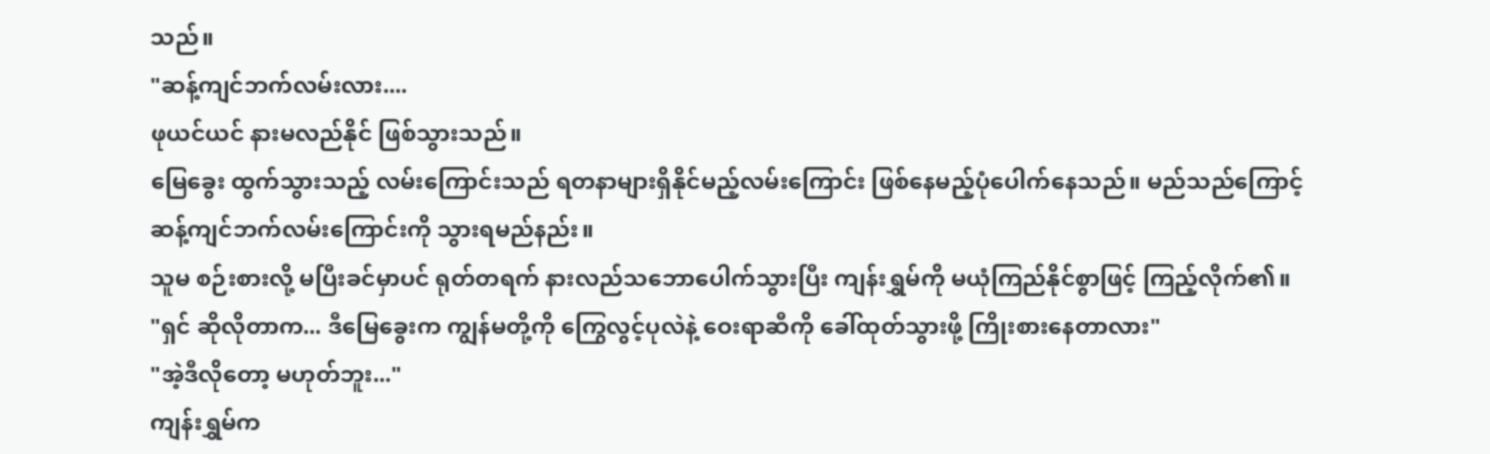သည်။
"ဆန့်ကျင်ဘက်လမ်းလား....
ဖုယင်ယင် နားမလည်နိုင် ဖြစ်သွားသည်။
မြေခွေး ထွက်သွားသည့် လမ်းကြောင်းသည် ရတနာများရှိနိုင်မည့်လမ်းကြောင်း ဖြစ်နေမည့်ပုံပေါက်နေသည်။ မည်သည်ကြောင့် ဆန့်ကျင်ဘက်လမ်းကြောင်းကို သွားရမည်နည်း။
သူမ စဉ်းစားလို့ မပြီးခင်မှာပင် ရုတ်တရက် နားလည်သဘောပေါက်သွားပြီး ကျန်းရွှမ်ကို မယုံကြည်နိုင်စွာဖြင့် ကြည့်လိုက်၏။
"ရှင် ဆိုလိုတာက... ဒီမြေခွေးက ကျွန်မတို့ကို ကြွေလွင့်ပုလဲနဲ့ ဝေးရာဆီကို ခေါ်ထုတ်သွားဖို့ ကြိုးစားနေတာလား"
"အဲ့ဒီလိုတော့ မဟုတ်ဘူး..."
ကျန်းရွှမ်က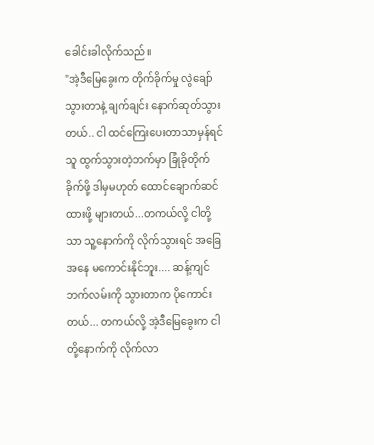ခေါင်းခါလိုက်သည်။
"အဲ့ဒီမြေခွေးက တိုက်ခိုက်မှု လွဲချော်သွားတာနဲ့ ချက်ချင်း နောက်ဆုတ်သွားတယ်.. ငါ ထင်ကြေးပေးတာသာမှန်ရင် သူ ထွက်သွားတဲ့ဘက်မှာ ခြုံခိုတိုက်ခိုက်ဖို့ ဒါမှမဟုတ် ထောင်ချောက်ဆင်ထားဖို့ များတယ်...တကယ်လို့ ငါတို့သာ သူ့နောက်ကို လိုက်သွားရင် အခြေအနေ မကောင်းနိုင်ဘူး.... ဆန့်ကျင်ဘက်လမ်းကို သွားတာက ပိုကောင်းတယ်... တကယ်လို့ အဲ့ဒီမြေခွေးက ငါတို့နောက်ကို လိုက်လာ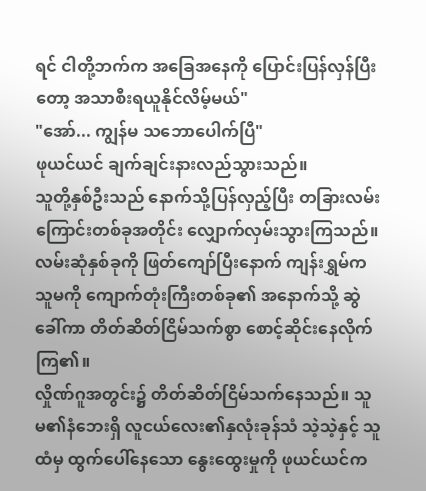ရင် ငါတို့ဘက်က အခြေအနေကို ပြောင်းပြန်လှန်ပြီးတော့ အသာစီးရယူနိုင်လိမ့်မယ်"
"အော်... ကျွန်မ သဘောပေါက်ပြီ"
ဖုယင်ယင် ချက်ချင်းနားလည်သွားသည်။
သူတို့နှစ်ဦးသည် နောက်သို့ပြန်လှည့်ပြီး တခြားလမ်းကြောင်းတစ်ခုအတိုင်း လျှောက်လှမ်းသွားကြသည်။ လမ်းဆုံနှစ်ခုကို ဖြတ်ကျော်ပြီးနောက် ကျန်းရွှမ်က သူမကို ကျောက်တုံးကြီးတစ်ခု၏ အနောက်သို့ ဆွဲခေါ်ကာ တိတ်ဆိတ်ငြိမ်သက်စွာ စောင့်ဆိုင်းနေလိုက်ကြ၏။
လှိုဏ်ဂူအတွင်း၌ တိတ်ဆိတ်ငြိမ်သက်နေသည်။ သူမ၏နံဘေးရှိ လူငယ်လေး၏နှလုံးခုန်သံ သဲ့သဲ့နှင့် သူထံမှ ထွက်ပေါ်နေသော နွေးထွေးမှုကို ဖုယင်ယင်က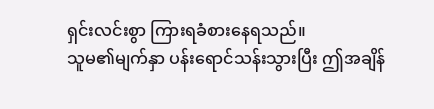ရှင်းလင်းစွာ ကြားရခံစားနေရသည်။
သူမ၏မျက်နှာ ပန်းရောင်သန်းသွားပြီး ဤအချိန်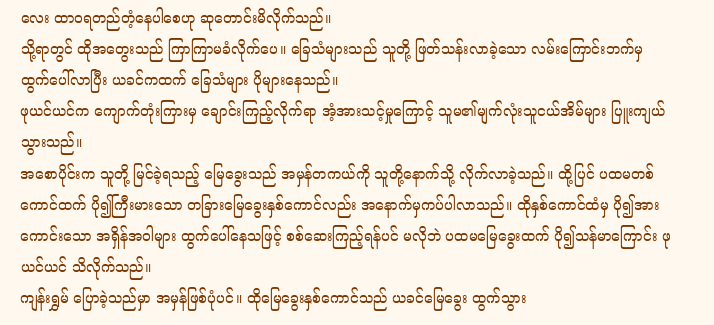လေး ထာဝရတည်တံ့နေပါစေဟု ဆုတောင်းမိလိုက်သည်။
သို့ရာတွင် ထိုအတွေးသည် ကြာကြာမခံလိုက်ပေ။ ခြေသံများသည် သူတို့ ဖြတ်သန်းလာခဲ့သော လမ်းကြောင်းဘက်မှ ထွက်ပေါ်လာပြီး ယခင်ကထက် ခြေသံများ ပိုများနေသည်။
ဖုယင်ယင်က ကျောက်တုံးကြားမှ ချောင်းကြည့်လိုက်ရာ အံ့အားသင့်မှုကြောင့် သူမ၏မျက်လုံးသူငယ်အိမ်များ ပြူးကျယ်သွားသည်။
အစောပိုင်းက သူတို့ မြင်ခဲ့ရသည့် မြေခွေးသည် အမှန်တကယ်ကို သူတို့နောက်သို့ လိုက်လာခဲ့သည်။ ထို့ပြင် ပထမတစ်ကောင်ထက် ပို၍ကြီးမားသော တခြားမြေခွေးနှစ်ကောင်လည်း အနောက်မှကပ်ပါလာသည်။ ထိုနှစ်ကောင်ထံမှ ပို၍အားကောင်းသော အရှိန်အဝါများ ထွက်ပေါ်နေသဖြင့် စစ်ဆေးကြည့်ရန်ပင် မလိုဘဲ ပထမမြေခွေးထက် ပို၍သန်မာကြောင်း ဖုယင်ယင် သိလိုက်သည်။
ကျန်းရွှမ် ပြောခဲ့သည်မှာ အမှန်ဖြစ်ပုံပင်။ ထိုမြေခွေးနှစ်ကောင်သည် ယခင်မြေခွေး ထွက်သွား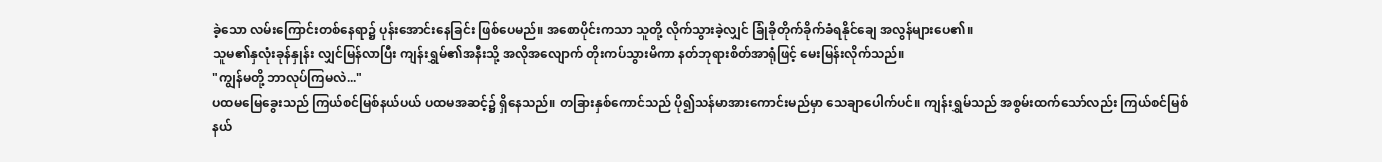ခဲ့သော လမ်းကြောင်းတစ်နေရာ၌ ပုန်းအောင်းနေခြင်း ဖြစ်ပေမည်။ အစောပိုင်းကသာ သူတို့ လိုက်သွားခဲ့လျှင် ခြုံခိုတိုက်ခိုက်ခံရနိုင်ချေ အလွန်များပေ၏။
သူမ၏နှလုံးခုန်နှုန်း လျှင်မြန်လာပြီး ကျန်းရွှမ်၏အနီးသို့ အလိုအလျောက် တိုးကပ်သွားမိကာ နတ်ဘုရားစိတ်အာရုံဖြင့် မေးမြန်းလိုက်သည်။
"ကျွန်မတို့ ဘာလုပ်ကြမလဲ..."
ပထမမြေခွေးသည် ကြယ်စင်မြစ်နယ်ပယ် ပထမအဆင့်၌ ရှိနေသည်။ တခြားနှစ်ကောင်သည် ပို၍သန်မာအားကောင်းမည်မှာ သေချာပေါက်ပင်။ ကျန်းရွှမ်သည် အစွမ်းထက်သော်လည်း ကြယ်စင်မြစ်နယ်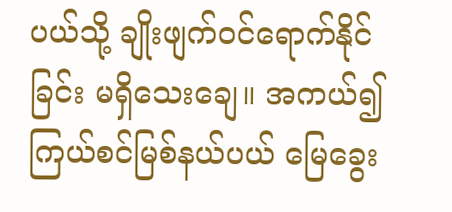ပယ်သို့ ချိုးဖျက်ဝင်ရောက်နိုင်ခြင်း မရှိသေးချေ။ အကယ်၍ ကြယ်စင်မြစ်နယ်ပယ် မြေခွေး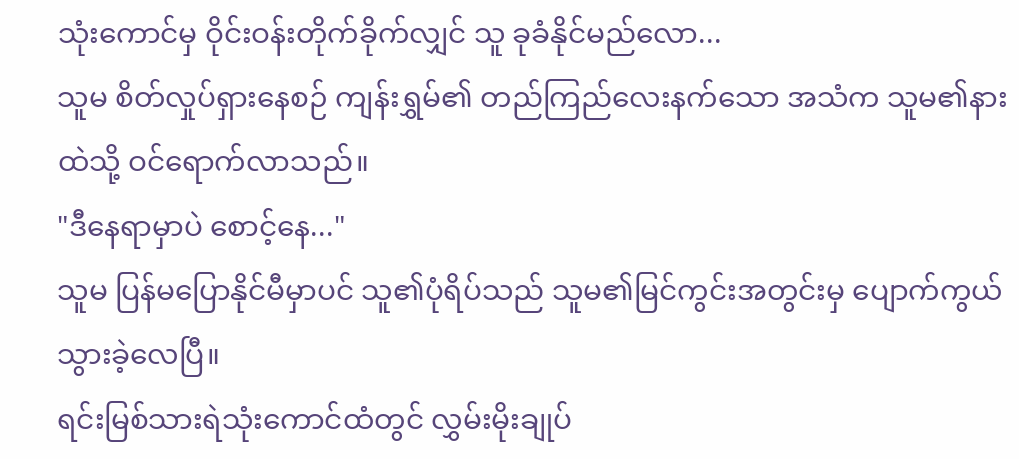သုံးကောင်မှ ဝိုင်းဝန်းတိုက်ခိုက်လျှင် သူ ခုခံနိုင်မည်လော...
သူမ စိတ်လှုပ်ရှားနေစဉ် ကျန်းရွှမ်၏ တည်ကြည်လေးနက်သော အသံက သူမ၏နားထဲသို့ ဝင်ရောက်လာသည်။
"ဒီနေရာမှာပဲ စောင့်နေ..."
သူမ ပြန်မပြောနိုင်မီမှာပင် သူ၏ပုံရိပ်သည် သူမ၏မြင်ကွင်းအတွင်းမှ ပျောက်ကွယ်သွားခဲ့လေပြီ။
ရင်းမြစ်သားရဲသုံးကောင်ထံတွင် လွှမ်းမိုးချုပ်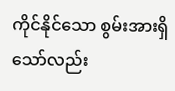ကိုင်နိုင်သော စွမ်းအားရှိသော်လည်း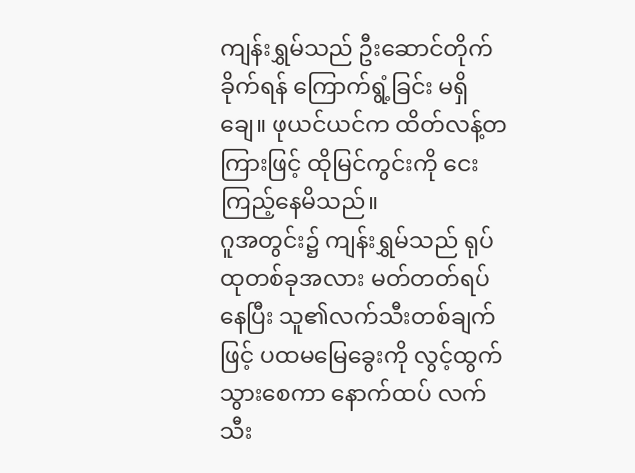ကျန်းရွှမ်သည် ဦးဆောင်တိုက်ခိုက်ရန် ကြောက်ရွံ့ခြင်း မရှိချေ။ ဖုယင်ယင်က ထိတ်လန့်တကြားဖြင့် ထိုမြင်ကွင်းကို ငေးကြည့်နေမိသည်။
ဂူအတွင်း၌ ကျန်းရွှမ်သည် ရုပ်ထုတစ်ခုအလား မတ်တတ်ရပ်နေပြီး သူ၏လက်သီးတစ်ချက်ဖြင့် ပထမမြေခွေးကို လွင့်ထွက်သွားစေကာ နောက်ထပ် လက်သီး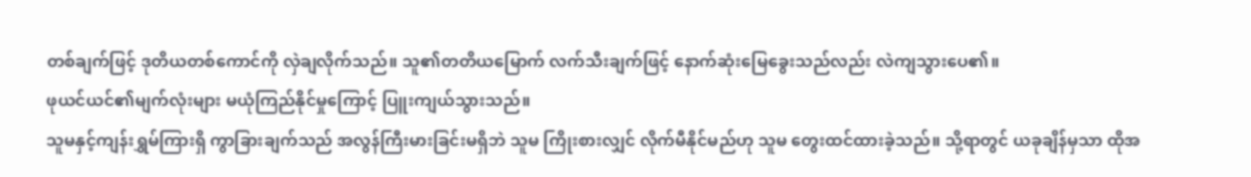တစ်ချက်ဖြင့် ဒုတိယတစ်ကောင်ကို လှဲချလိုက်သည်။ သူ၏တတိယမြောက် လက်သီးချက်ဖြင့် နောက်ဆုံးမြေခွေးသည်လည်း လဲကျသွားပေ၏။
ဖုယင်ယင်၏မျက်လုံးများ မယုံကြည်နိုင်မှုကြောင့် ပြူးကျယ်သွားသည်။
သူမနှင့်ကျန်းရွှမ်ကြားရှိ ကွာခြားချက်သည် အလွန်ကြီးမားခြင်းမရှိဘဲ သူမ ကြိုးစားလျှင် လိုက်မီနိုင်မည်ဟု သူမ တွေးထင်ထားခဲ့သည်။ သို့ရာတွင် ယခုချိန်မှသာ ထိုအ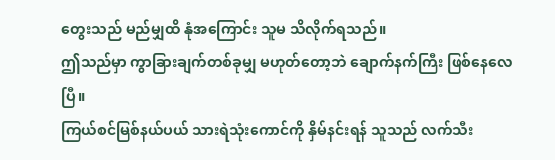တွေးသည် မည်မျှထိ နုံအကြောင်း သူမ သိလိုက်ရသည်။
ဤသည်မှာ ကွာခြားချက်တစ်ခုမျှ မဟုတ်တော့ဘဲ ချောက်နက်ကြီး ဖြစ်နေလေပြီ။
ကြယ်စင်မြစ်နယ်ပယ် သားရဲသုံးကောင်ကို နှိမ်နင်းရန် သူသည် လက်သီး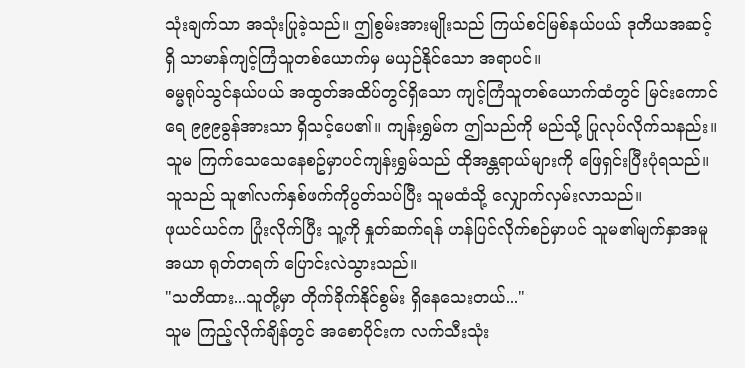သုံးချက်သာ အသုံးပြုခဲ့သည်။ ဤစွမ်းအားမျိုးသည် ကြယ်စင်မြစ်နယ်ပယ် ဒုတိယအဆင့်ရှိ သာမာန်ကျင့်ကြံသူတစ်ယောက်မှ မယှဉ်နိုင်သော အရာပင်။
ဓမ္မရုပ်သွင်နယ်ပယ် အထွတ်အထိပ်တွင်ရှိသော ကျင့်ကြံသူတစ်ယောက်ထံတွင် မြင်းကောင်ရေ ၉၉၉ခွန်အားသာ ရှိသင့်ပေ၏။ ကျန်းရွှမ်က ဤသည်ကို မည်သို့ ပြုလုပ်လိုက်သနည်း။
သူမ ကြက်သေသေနေစဥ်မှာပင်ကျန်းရွှမ်သည် ထိုအန္တရာယ်များကို ဖြေရှင်းပြီးပုံရသည်။ သူသည် သူ၏လက်နှစ်ဖက်ကိုပွတ်သပ်ပြီး သူမထံသို့ လျှောက်လှမ်းလာသည်။
ဖုယင်ယင်က ပြုံးလိုက်ပြီး သူ့ကို နှုတ်ဆက်ရန် ဟန်ပြင်လိုက်စဉ်မှာပင် သူမ၏မျက်နှာအမူအယာ ရုတ်တရက် ပြောင်းလဲသွားသည်။
"သတိထား...သူတို့မှာ တိုက်ခိုက်နိုင်စွမ်း ရှိနေသေးတယ်..."
သူမ ကြည့်လိုက်ချိန်တွင် အစောပိုင်းက လက်သီးသုံး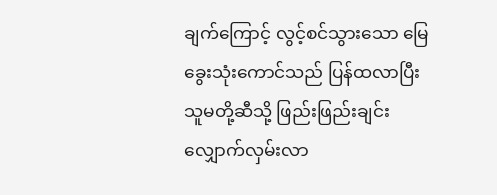ချက်ကြောင့် လွင့်စင်သွားသော မြေခွေးသုံးကောင်သည် ပြန်ထလာပြီး သူမတို့ဆီသို့ ဖြည်းဖြည်းချင်း လျှောက်လှမ်းလာ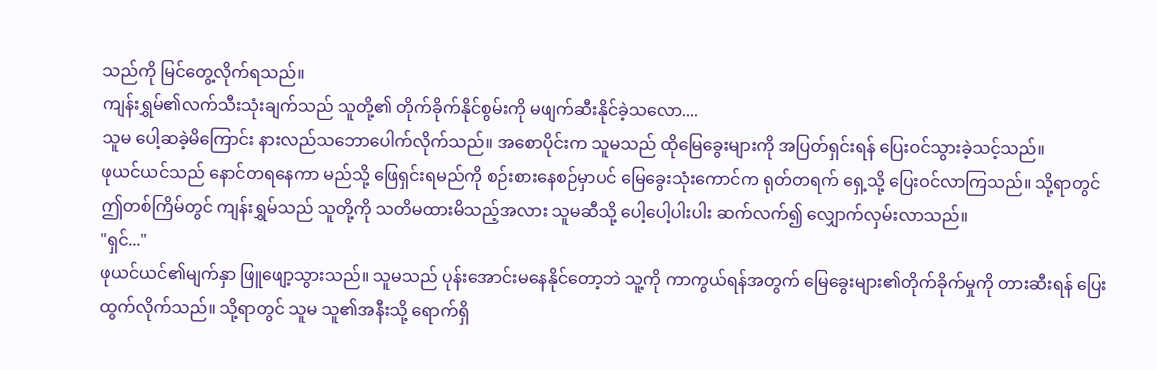သည်ကို မြင်တွေ့လိုက်ရသည်။
ကျန်းရွှမ်၏လက်သီးသုံးချက်သည် သူတို့၏ တိုက်ခိုက်နိုင်စွမ်းကို မဖျက်ဆီးနိုင်ခဲ့သလော....
သူမ ပေါ့ဆခဲ့မိကြောင်း နားလည်သဘောပေါက်လိုက်သည်။ အစောပိုင်းက သူမသည် ထိုမြေခွေးများကို အပြတ်ရှင်းရန် ပြေးဝင်သွားခဲ့သင့်သည်။
ဖုယင်ယင်သည် နောင်တရနေကာ မည်သို့ ဖြေရှင်းရမည်ကို စဉ်းစားနေစဉ်မှာပင် မြေခွေးသုံးကောင်က ရုတ်တရက် ရှေ့သို့ ပြေးဝင်လာကြသည်။ သို့ရာတွင် ဤတစ်ကြိမ်တွင် ကျန်းရွှမ်သည် သူတို့ကို သတိမထားမိသည့်အလား သူမဆီသို့ ပေါ့ပေါ့ပါးပါး ဆက်လက်၍ လျှောက်လှမ်းလာသည်။
"ရှင်..."
ဖုယင်ယင်၏မျက်နှာ ဖြူဖျော့သွားသည်။ သူမသည် ပုန်းအောင်းမနေနိုင်တော့ဘဲ သူ့ကို ကာကွယ်ရန်အတွက် မြေခွေးများ၏တိုက်ခိုက်မှုကို တားဆီးရန် ပြေးထွက်လိုက်သည်။ သို့ရာတွင် သူမ သူ၏အနီးသို့ ရောက်ရှိ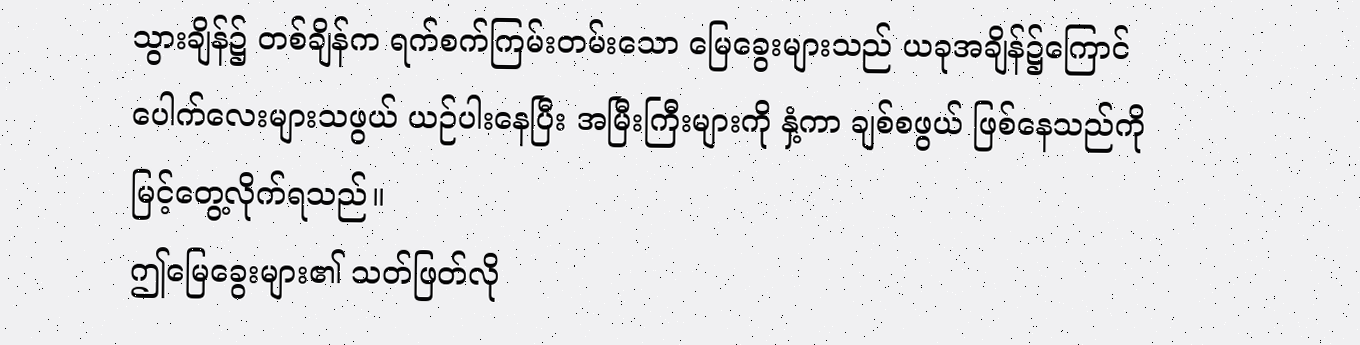သွားချိန်၌ တစ်ချိန်က ရက်စက်ကြမ်းတမ်းသော မြေခွေးများသည် ယခုအချိန်၌ကြောင်ပေါက်လေးများသဖွယ် ယဉ်ပါးနေပြီး အမြီးကြီးများကို နှံ့ကာ ချစ်စဖွယ် ဖြစ်နေသည်ကို မြင့်တွေ့လိုက်ရသည်။
ဤမြေခွေးများ၏ သတ်ဖြတ်လို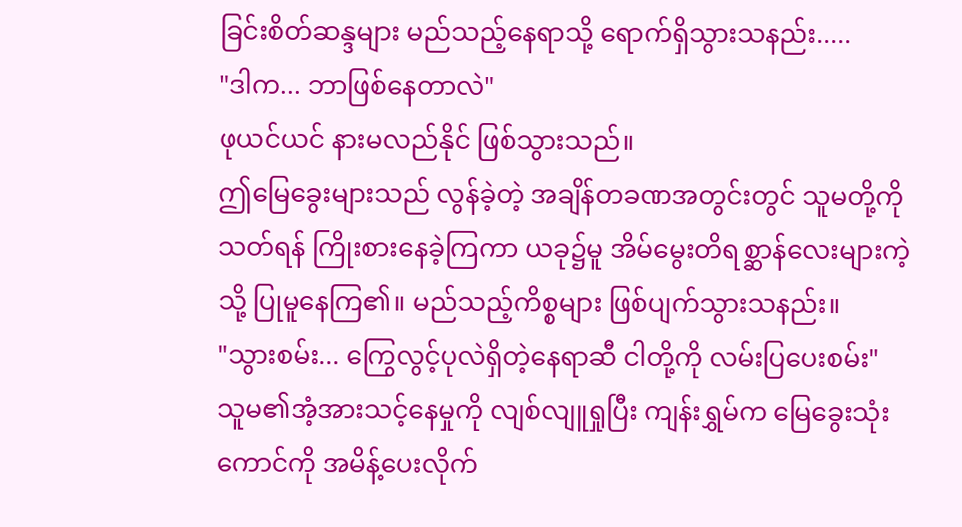ခြင်းစိတ်ဆန္ဒများ မည်သည့်နေရာသို့ ရောက်ရှိသွားသနည်း.....
"ဒါက... ဘာဖြစ်နေတာလဲ"
ဖုယင်ယင် နားမလည်နိုင် ဖြစ်သွားသည်။
ဤမြေခွေးများသည် လွန်ခဲ့တဲ့ အချိန်တခဏအတွင်းတွင် သူမတို့ကိုသတ်ရန် ကြိုးစားနေခဲ့ကြကာ ယခု၌မူ အိမ်မွေးတိရစ္ဆာန်လေးများကဲ့သို့ ပြုမူနေကြ၏။ မည်သည့်ကိစ္စများ ဖြစ်ပျက်သွားသနည်း။
"သွားစမ်း... ကြွေလွင့်ပုလဲရှိတဲ့နေရာဆီ ငါတို့ကို လမ်းပြပေးစမ်း"
သူမ၏အံ့အားသင့်နေမှုကို လျစ်လျူရှုပြီး ကျန်းရွှမ်က မြေခွေးသုံးကောင်ကို အမိန့်ပေးလိုက်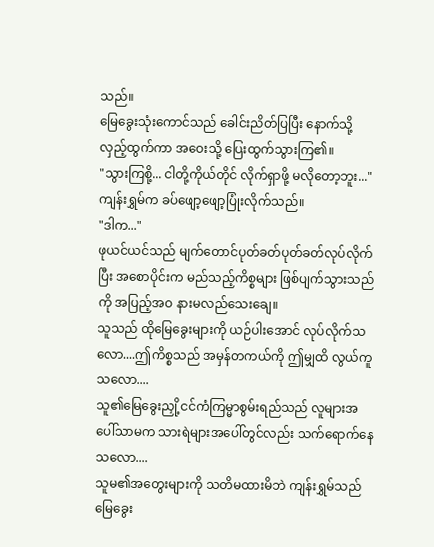သည်။
မြေခွေးသုံးကောင်သည် ခေါင်းညိတ်ပြပြီး နောက်သို့လှည့်ထွက်ကာ အဝေးသို့ ပြေးထွက်သွားကြ၏။
"သွားကြစို့... ငါတို့ကိုယ်တိုင် လိုက်ရှာဖို့ မလိုတော့ဘူး..."
ကျန်းရွှမ်က ခပ်ဖျော့ဖျော့ပြုံးလိုက်သည်။
"ဒါက..."
ဖုယင်ယင်သည် မျက်တောင်ပုတ်ခတ်ပုတ်ခတ်လုပ်လိုက်ပြီး အစောပိုင်းက မည်သည့်ကိစ္စများ ဖြစ်ပျက်သွားသည်ကို အပြည့်အဝ နားမလည်သေးချေ။
သူသည် ထိုမြေခွေးများကို ယဉ်ပါးအောင် လုပ်လိုက်သလော....ဤကိစ္စသည် အမှန်တကယ်ကို ဤမျှထိ လွယ်ကူသလော....
သူ၏မြေခွေးညှို့ငင်ကံကြမ္မာစွမ်းရည်သည် လူများအပေါ်သာမက သားရဲများအပေါ်တွင်လည်း သက်ရောက်နေသလော....
သူမ၏အတွေးများကို သတိမထားမိဘဲ ကျန်းရွှမ်သည် မြေခွေး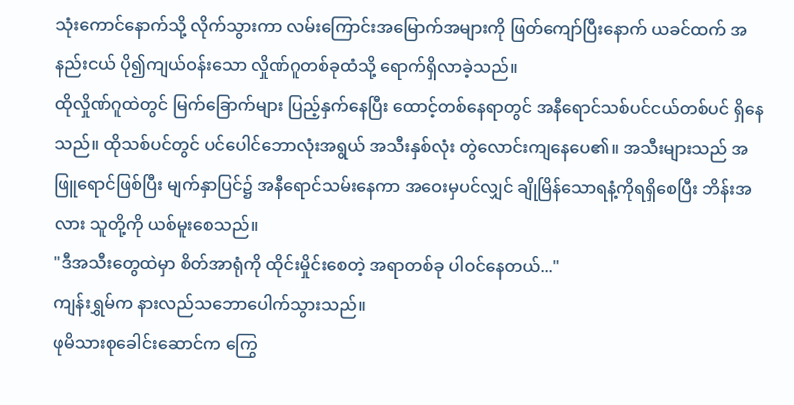သုံးကောင်နောက်သို့ လိုက်သွားကာ လမ်းကြောင်းအမြောက်အများကို ဖြတ်ကျော်ပြီးနောက် ယခင်ထက် အနည်းငယ် ပို၍ကျယ်ဝန်းသော လှိုဏ်ဂူတစ်ခုထံသို့ ရောက်ရှိလာခဲ့သည်။
ထိုလှိုဏ်ဂူထဲတွင် မြက်ခြောက်များ ပြည့်နှက်နေပြီး ထောင့်တစ်နေရာတွင် အနီရောင်သစ်ပင်ငယ်တစ်ပင် ရှိနေသည်။ ထိုသစ်ပင်တွင် ပင်ပေါင်ဘောလုံးအရွယ် အသီးနှစ်လုံး တွဲလောင်းကျနေပေ၏။ အသီးများသည် အဖြူရောင်ဖြစ်ပြီး မျက်နှာပြင်၌ အနီရောင်သမ်းနေကာ အဝေးမှပင်လျှင် ချိုမြိန်သောရနံ့ကိုရရှိစေပြီး ဘိန်းအလား သူတို့ကို ယစ်မူးစေသည်။
"ဒီအသီးတွေထဲမှာ စိတ်အာရုံကို ထိုင်းမှိုင်းစေတဲ့ အရာတစ်ခု ပါဝင်နေတယ်..."
ကျန်းရွှမ်က နားလည်သဘောပေါက်သွားသည်။
ဖုမိသားစုခေါင်းဆောင်က ကြွေ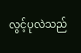လွင့်ပုလဲသည်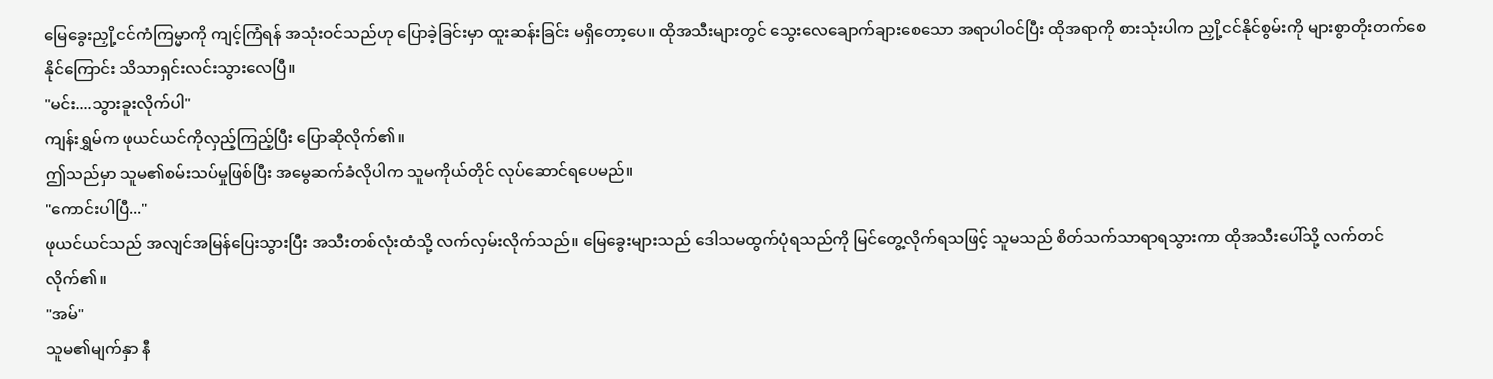မြေခွေးညှို့ငင်ကံကြမ္မာကို ကျင့်ကြံရန် အသုံးဝင်သည်ဟု ပြောခဲ့ခြင်းမှာ ထူးဆန်းခြင်း မရှိတော့ပေ။ ထိုအသီးများတွင် သွေးလေချောက်ချားစေသော အရာပါဝင်ပြီး ထိုအရာကို စားသုံးပါက ညှို့ငင်နိုင်စွမ်းကို များစွာတိုးတက်စေနိုင်ကြောင်း သိသာရှင်းလင်းသွားလေပြီ။
"မင်း....သွားခူးလိုက်ပါ"
ကျန်းရွှမ်က ဖုယင်ယင်ကိုလှည့်ကြည့်ပြီး ပြောဆိုလိုက်၏။
ဤသည်မှာ သူမ၏စမ်းသပ်မှုဖြစ်ပြီး အမွေဆက်ခံလိုပါက သူမကိုယ်တိုင် လုပ်ဆောင်ရပေမည်။
"ကောင်းပါပြီ..."
ဖုယင်ယင်သည် အလျင်အမြန်ပြေးသွားပြီး အသီးတစ်လုံးထံသို့ လက်လှမ်းလိုက်သည်။ မြေခွေးများသည် ဒေါသမထွက်ပုံရသည်ကို မြင်တွေ့လိုက်ရသဖြင့် သူမသည် စိတ်သက်သာရာရသွားကာ ထိုအသီးပေါ်သို့ လက်တင်လိုက်၏။
"အမ်"
သူမ၏မျက်နှာ နီ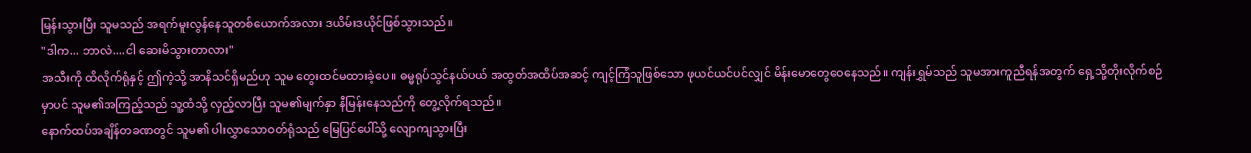မြန်းသွားပြီး သူမသည် အရက်မူးလွန်နေသူတစ်ယောက်အလား ဒယိမ်းဒယိုင်ဖြစ်သွားသည်။
"ဒါက... ဘာလဲ....ငါ ဆေးမိသွားတာလား"
အသီးကို ထိလိုက်ရုံနှင့် ဤကဲ့သို့ အာနိသင်ရှိမည်ဟု သူမ တွေးထင်မထားခဲ့ပေ။ ဓမ္မရုပ်သွင်နယ်ပယ် အထွတ်အထိပ်အဆင့် ကျင့်ကြံသူဖြစ်သော ဖုယင်ယင်ပင်လျှင် မိန်းမောတွေဝေနေသည်။ ကျန်းရွှမ်သည် သူမအားကူညီရန်အတွက် ရှေ့သို့တိုးလိုက်စဉ်မှာပင် သူမ၏အကြည့်သည် သူ့ထံသို့ လှည့်လာပြီး သူမ၏မျက်နှာ နီမြန်းနေသည်ကို တွေ့လိုက်ရသည်။
နောက်ထပ်အချိန်တခဏတွင် သူမ၏ ပါးလွှာသောဝတ်ရုံသည် မြေပြင်ပေါ်သို့ လျောကျသွားပြီး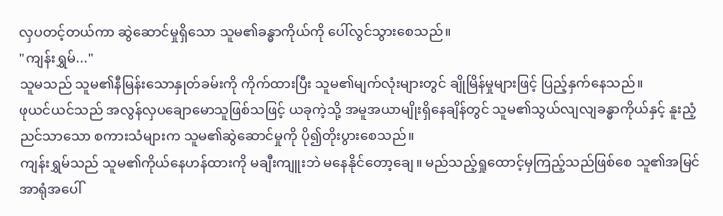လှပတင့်တယ်ကာ ဆွဲဆောင်မှုရှိသော သူမ၏ခန္ဓာကိုယ်ကို ပေါ်လွင်သွားစေသည်။
"ကျန်းရွှမ်..."
သူမသည် သူမ၏နီမြန်းသောနှုတ်ခမ်းကို ကိုက်ထားပြီး သူမ၏မျက်လုံးများတွင် ချိုမြိန်မှုများဖြင့် ပြည့်နှက်နေသည်။
ဖုယင်ယင်သည် အလွန်လှပချောမောသူဖြစ်သဖြင့် ယခုကဲ့သို့ အမူအယာမျိုးရှိနေချိန်တွင် သူမ၏သွယ်လျလျခန္ဓာကိုယ်နှင့် နူးညံ့ညင်သာသော စကားသံများက သူမ၏ဆွဲဆောင်မှုကို ပို၍တိုးပွားစေသည်။
ကျန်းရွှမ်သည် သူမ၏ကိုယ်နေဟန်ထားကို မချီးကျူးဘဲ မနေနိုင်တော့ချေ။ မည်သည့်ရှုထောင့်မှကြည့်သည်ဖြစ်စေ သူ၏အမြင်အာရုံအပေါ်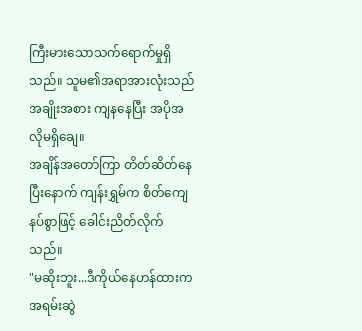ကြီးမားသောသက်ရောက်မှုရှိသည်။ သူမ၏အရာအားလုံးသည် အချိုးအစား ကျနနေပြီး အပိုအလိုမရှိချေ။
အချိန်အတော်ကြာ တိတ်ဆိတ်နေပြီးနောက် ကျန်းရွှမ်က စိတ်ကျေနပ်စွာဖြင့် ခေါင်းညိတ်လိုက်သည်။
"မဆိုးဘူး...ဒီကိုယ်နေဟန်ထားက အရမ်းဆွဲ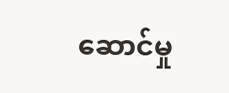ဆောင်မှု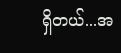ရှိတယ်...အ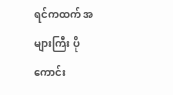ရင်ကထက် အများကြီး ပိုကောင်း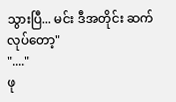သွားပြီ... မင်း ဒီအတိုင်း ဆက်လုပ်တော့"
"...."
ဖု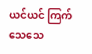ယင်ယင် ကြက်သေသေ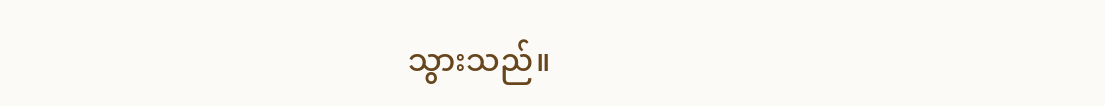သွားသည်။